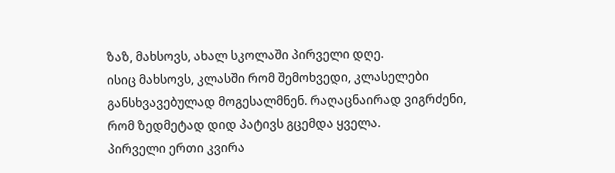ზაზ, მახსოვს, ახალ სკოლაში პირველი დღე.
ისიც მახსოვს, კლასში რომ შემოხვედი, კლასელები განსხვავებულად მოგესალმნენ. რაღაცნაირად ვიგრძენი, რომ ზედმეტად დიდ პატივს გცემდა ყველა.
პირველი ერთი კვირა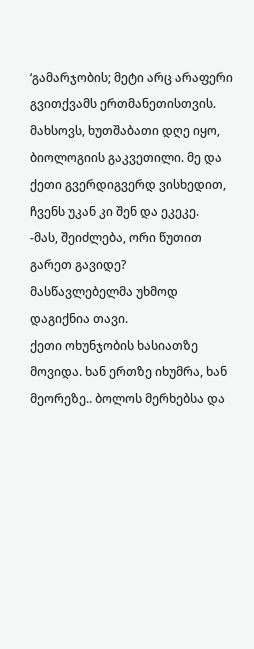‘გამარჯობის; მეტი არც არაფერი გვითქვამს ერთმანეთისთვის.
მახსოვს, ხუთშაბათი დღე იყო, ბიოლოგიის გაკვეთილი. მე და ქეთი გვერდიგვერდ ვისხედით, ჩვენს უკან კი შენ და ეკეკე.
-მას, შეიძლება, ორი წუთით გარეთ გავიდე?
მასწავლებელმა უხმოდ დაგიქნია თავი.
ქეთი ოხუნჯობის ხასიათზე მოვიდა. ხან ერთზე იხუმრა, ხან მეორეზე.. ბოლოს მერხებსა და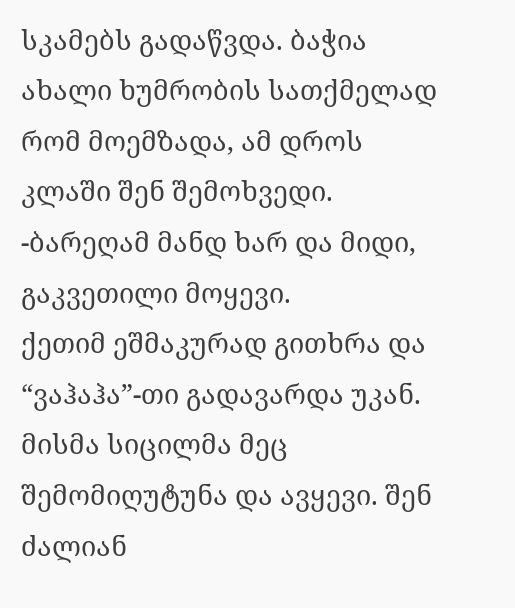სკამებს გადაწვდა. ბაჭია ახალი ხუმრობის სათქმელად რომ მოემზადა, ამ დროს კლაში შენ შემოხვედი.
-ბარეღამ მანდ ხარ და მიდი, გაკვეთილი მოყევი.
ქეთიმ ეშმაკურად გითხრა და “ვაჰაჰა”-თი გადავარდა უკან. მისმა სიცილმა მეც შემომიღუტუნა და ავყევი. შენ ძალიან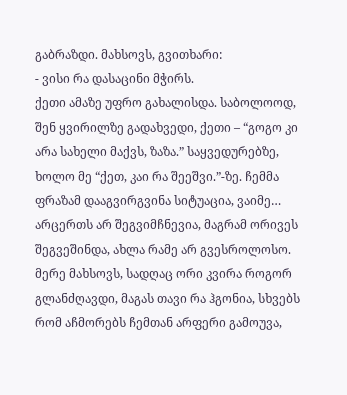გაბრაზდი. მახსოვს, გვითხარი:
- ვისი რა დასაცინი მჭირს.
ქეთი ამაზე უფრო გახალისდა. საბოლოოდ, შენ ყვირილზე გადახვედი, ქეთი – “გოგო კი არა სახელი მაქვს, ზაზა.” საყვედურებზე, ხოლო მე “ქეთ, კაი რა შეეშვი.”-ზე. ჩემმა ფრაზამ დააგვირგვინა სიტუაცია, ვაიმე… არცერთს არ შეგვიმჩნევია, მაგრამ ორივეს შეგვეშინდა, ახლა რამე არ გვესროლოსო.
მერე მახსოვს, სადღაც ორი კვირა როგორ გლანძღავდი, მაგას თავი რა ჰგონია, სხვებს რომ აჩმორებს ჩემთან არფერი გამოუვა,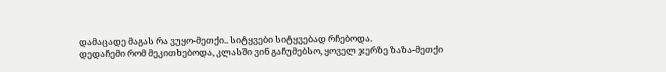დამაცადე მაგას რა ვუყო-მეთქი.. სიტყვები სიტყვებად რჩებოდა.
დედაჩემი რომ მეკითხებოდა, კლასში ვინ გაჩუმებსო, ყოველ ჯერზე ზაზა-მეთქი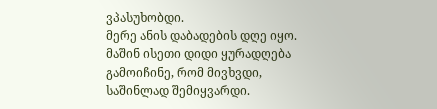ვპასუხობდი.
მერე ანის დაბადების დღე იყო. მაშინ ისეთი დიდი ყურადღება გამოიჩინე, რომ მივხვდი, საშინლად შემიყვარდი.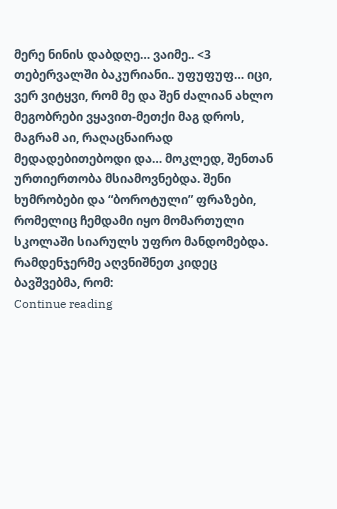მერე ნინის დაბდღე… ვაიმე.. <3
თებერვალში ბაკურიანი.. უფუფუფ… იცი, ვერ ვიტყვი, რომ მე და შენ ძალიან ახლო მეგობრები ვყავით-მეთქი მაგ დროს, მაგრამ აი, რაღაცნაირად მედადებითებოდი და… მოკლედ, შენთან ურთიერთობა მსიამოვნებდა. შენი ხუმრობები და “ბოროტული” ფრაზები, რომელიც ჩემდამი იყო მომართული სკოლაში სიარულს უფრო მანდომებდა. რამდენჯერმე აღვნიშნეთ კიდეც ბავშვებმა, რომ:
Continue reading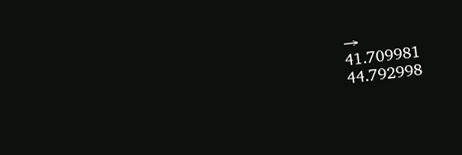→
41.709981
44.792998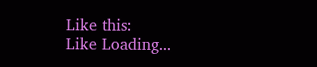Like this:
Like Loading...